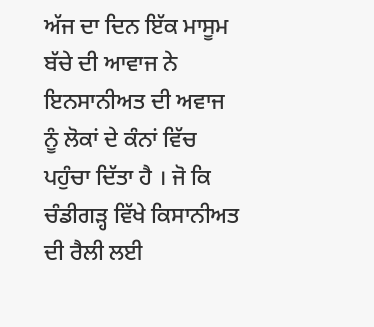ਅੱਜ ਦਾ ਦਿਨ ਇੱਕ ਮਾਸੂਮ ਬੱਚੇ ਦੀ ਆਵਾਜ ਨੇ ਇਨਸਾਨੀਅਤ ਦੀ ਅਵਾਜ ਨੂੰ ਲੋਕਾਂ ਦੇ ਕੰਨਾਂ ਵਿੱਚ ਪਹੁੰਚਾ ਦਿੱਤਾ ਹੈ । ਜੋ ਕਿ ਚੰਡੀਗੜ੍ਹ ਵਿੱਖੇ ਕਿਸਾਨੀਅਤ ਦੀ ਰੈਲੀ ਲਈ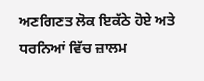ਅਣਗਿਣਤ ਲੋਕ ਇਕੱਠੇ ਹੋਏ ਅਤੇ ਧਰਨਿਆਂ ਵਿੱਚ ਜ਼ਾਲਮ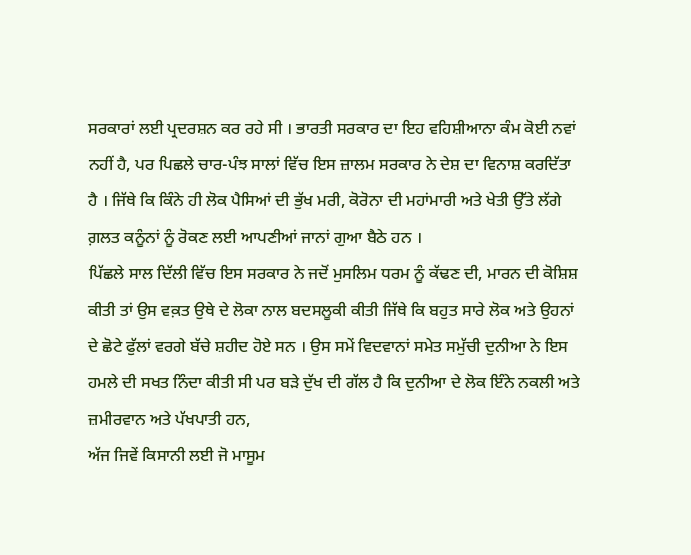ਸਰਕਾਰਾਂ ਲਈ ਪ੍ਰਦਰਸ਼ਨ ਕਰ ਰਹੇ ਸੀ । ਭਾਰਤੀ ਸਰਕਾਰ ਦਾ ਇਹ ਵਹਿਸ਼ੀਆਨਾ ਕੰਮ ਕੋਈ ਨਵਾਂ ਨਹੀਂ ਹੈ, ਪਰ ਪਿਛਲੇ ਚਾਰ-ਪੰਝ ਸਾਲਾਂ ਵਿੱਚ ਇਸ ਜ਼ਾਲਮ ਸਰਕਾਰ ਨੇ ਦੇਸ਼ ਦਾ ਵਿਨਾਸ਼ ਕਰਦਿੱਤਾ ਹੈ । ਜਿੱਥੇ ਕਿ ਕਿੰਨੇ ਹੀ ਲੋਕ ਪੈਸਿਆਂ ਦੀ ਭੁੱਖ ਮਰੀ, ਕੋਰੋਨਾ ਦੀ ਮਹਾਂਮਾਰੀ ਅਤੇ ਖੇਤੀ ਉੱਤੇ ਲੱਗੇ ਗ਼ਲਤ ਕਨੂੰਨਾਂ ਨੂੰ ਰੋਕਣ ਲਈ ਆਪਣੀਆਂ ਜਾਨਾਂ ਗੁਆ ਬੈਠੇ ਹਨ ।
ਪਿੱਛਲੇ ਸਾਲ ਦਿੱਲੀ ਵਿੱਚ ਇਸ ਸਰਕਾਰ ਨੇ ਜਦੋਂ ਮੁਸਲਿਮ ਧਰਮ ਨੂੰ ਕੱਢਣ ਦੀ, ਮਾਰਨ ਦੀ ਕੋਸ਼ਿਸ਼ ਕੀਤੀ ਤਾਂ ਉਸ ਵਕ਼ਤ ਉਥੇ ਦੇ ਲੋਕਾ ਨਾਲ ਬਦਸਲੂਕੀ ਕੀਤੀ ਜਿੱਥੇ ਕਿ ਬਹੁਤ ਸਾਰੇ ਲੋਕ ਅਤੇ ਉਹਨਾਂ ਦੇ ਛੋਟੇ ਫੁੱਲਾਂ ਵਰਗੇ ਬੱਚੇ ਸ਼ਹੀਦ ਹੋਏ ਸਨ । ਉਸ ਸਮੇਂ ਵਿਦਵਾਨਾਂ ਸਮੇਤ ਸਮੁੱਚੀ ਦੁਨੀਆ ਨੇ ਇਸ ਹਮਲੇ ਦੀ ਸਖਤ ਨਿੰਦਾ ਕੀਤੀ ਸੀ ਪਰ ਬੜੇ ਦੁੱਖ ਦੀ ਗੱਲ ਹੈ ਕਿ ਦੁਨੀਆ ਦੇ ਲੋਕ ਇੰਨੇ ਨਕਲੀ ਅਤੇ ਜ਼ਮੀਰਵਾਨ ਅਤੇ ਪੱਖਪਾਤੀ ਹਨ,
ਅੱਜ ਜਿਵੇਂ ਕਿਸਾਨੀ ਲਈ ਜੋ ਮਾਸੂਮ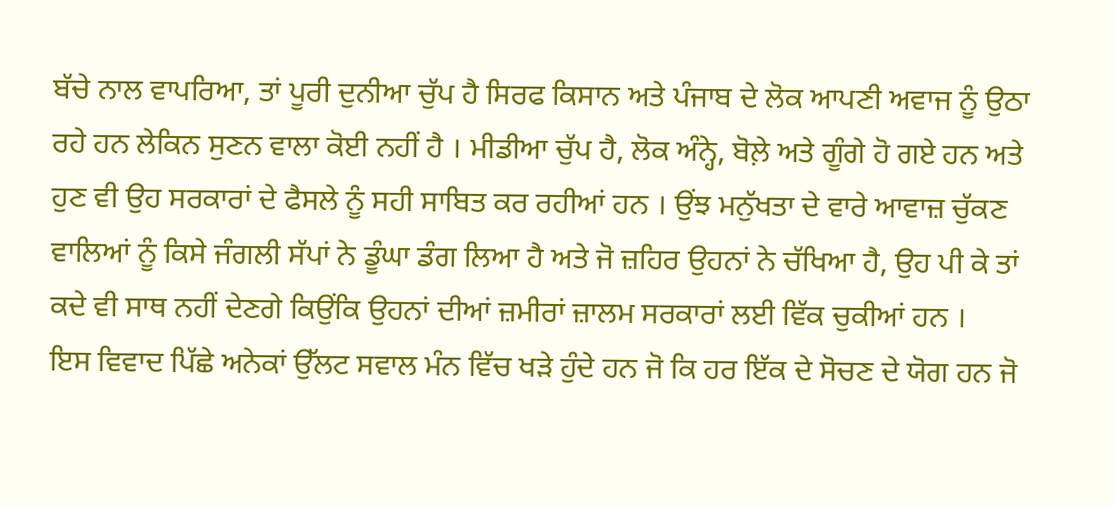ਬੱਚੇ ਨਾਲ ਵਾਪਰਿਆ, ਤਾਂ ਪੂਰੀ ਦੁਨੀਆ ਚੁੱਪ ਹੈ ਸਿਰਫ ਕਿਸਾਨ ਅਤੇ ਪੰਜਾਬ ਦੇ ਲੋਕ ਆਪਣੀ ਅਵਾਜ ਨੂੰ ਉਠਾ ਰਹੇ ਹਨ ਲੇਕਿਨ ਸੁਣਨ ਵਾਲਾ ਕੋਈ ਨਹੀਂ ਹੈ । ਮੀਡੀਆ ਚੁੱਪ ਹੈ, ਲੋਕ ਅੰਨ੍ਹੇ, ਬੋਲ਼ੇ ਅਤੇ ਗੂੰਗੇ ਹੋ ਗਏ ਹਨ ਅਤੇ ਹੁਣ ਵੀ ਉਹ ਸਰਕਾਰਾਂ ਦੇ ਫੈਸਲੇ ਨੂੰ ਸਹੀ ਸਾਬਿਤ ਕਰ ਰਹੀਆਂ ਹਨ । ਉਂਝ ਮਨੁੱਖਤਾ ਦੇ ਵਾਰੇ ਆਵਾਜ਼ ਚੁੱਕਣ ਵਾਲਿਆਂ ਨੂੰ ਕਿਸੇ ਜੰਗਲੀ ਸੱਪਾਂ ਨੇ ਡੂੰਘਾ ਡੰਗ ਲਿਆ ਹੈ ਅਤੇ ਜੋ ਜ਼ਹਿਰ ਉਹਨਾਂ ਨੇ ਚੱਖਿਆ ਹੈ, ਉਹ ਪੀ ਕੇ ਤਾਂ ਕਦੇ ਵੀ ਸਾਥ ਨਹੀਂ ਦੇਣਗੇ ਕਿਉਂਕਿ ਉਹਨਾਂ ਦੀਆਂ ਜ਼ਮੀਰਾਂ ਜ਼ਾਲਮ ਸਰਕਾਰਾਂ ਲਈ ਵਿੱਕ ਚੁਕੀਆਂ ਹਨ ।
ਇਸ ਵਿਵਾਦ ਪਿੱਛੇ ਅਨੇਕਾਂ ਉੱਲਟ ਸਵਾਲ ਮੰਨ ਵਿੱਚ ਖੜੇ ਹੁੰਦੇ ਹਨ ਜੋ ਕਿ ਹਰ ਇੱਕ ਦੇ ਸੋਚਣ ਦੇ ਯੋਗ ਹਨ ਜੋ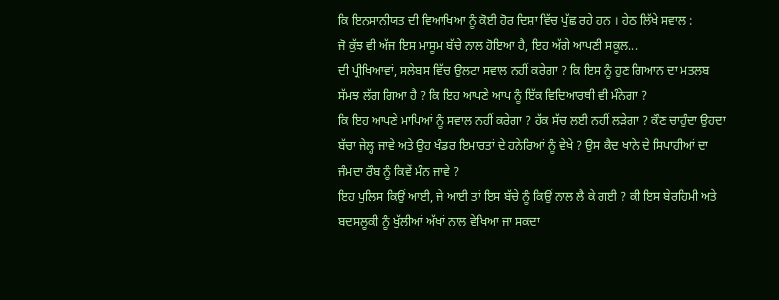ਕਿ ਇਨਸਾਨੀਯਤ ਦੀ ਵਿਆਖਿਆ ਨੂੰ ਕੋਈ ਹੋਰ ਦਿਸ਼ਾ ਵਿੱਚ ਪੁੱਛ ਰਹੇ ਹਨ । ਹੇਠ ਲਿੱਖੇ ਸਵਾਲ :
ਜੋ ਕੁੱਝ ਵੀ ਅੱਜ ਇਸ ਮਾਸੂਮ ਬੱਚੇ ਨਾਲ ਹੋਇਆ ਹੈ, ਇਹ ਅੱਗੇ ਆਪਣੀ ਸਕੂਲ...
ਦੀ ਪ੍ਰੀਖਿਆਵਾਂ, ਸਲੇਬਸ ਵਿੱਚ ਉਲਟਾ ਸਵਾਲ ਨਹੀਂ ਕਰੇਗਾ ? ਕਿ ਇਸ ਨੂੰ ਹੁਣ ਗਿਆਨ ਦਾ ਮਤਲਬ ਸੱਮਝ ਲੱਗ ਗਿਆ ਹੈ ? ਕਿ ਇਹ ਆਪਣੇ ਆਪ ਨੂੰ ਇੱਕ ਵਿਦਿਆਰਥੀ ਵੀ ਮੰਨੇਗਾ ?
ਕਿ ਇਹ ਆਪਣੇ ਮਾਪਿਆਂ ਨੂੰ ਸਵਾਲ ਨਹੀਂ ਕਰੇਗਾ ? ਹੱਕ ਸੱਚ ਲਈ ਨਹੀਂ ਲੜੇਗਾ ? ਕੌਣ ਚਾਹੁੰਦਾ ਉਹਦਾ ਬੱਚਾ ਜੇਲ੍ਹ ਜਾਵੇ ਅਤੇ ਉਹ ਖੰਡਰ ਇਮਾਰਤਾਂ ਦੇ ਹਨੇਰਿਆਂ ਨੂੰ ਵੇਖੇ ? ਉਸ ਕੈਦ ਖਾਨੇ ਦੇ ਸਿਪਾਹੀਆਂ ਦਾ ਜੰਮਦਾ ਰੌਬ ਨੂੰ ਕਿਵੇਂ ਮੰਨ ਜਾਵੇ ?
ਇਹ ਪੁਲਿਸ ਕਿਉਂ ਆਈ, ਜੇ ਆਈ ਤਾਂ ਇਸ ਬੱਚੇ ਨੂੰ ਕਿਉਂ ਨਾਲ ਲੈ ਕੇ ਗਈ ? ਕੀ ਇਸ ਬੇਰਹਿਮੀ ਅਤੇ ਬਦਸਲੂਕੀ ਨੂੰ ਖੁੱਲੀਆਂ ਅੱਖਾਂ ਨਾਲ ਵੇਖਿਆ ਜਾ ਸਕਦਾ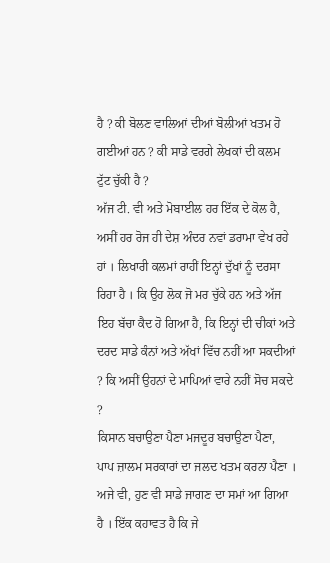ਹੈ ? ਕੀ ਬੋਲਣ ਵਾਲਿਆਂ ਦੀਆਂ ਬੋਲੀਆਂ ਖਤਮ ਹੋ ਗਈਆਂ ਹਨ ? ਕੀ ਸਾਡੇ ਵਰਗੇ ਲੇਖਕਾਂ ਦੀ ਕਲਮ ਟੁੱਟ ਚੁੱਕੀ ਹੈ ?
ਅੱਜ ਟੀ. ਵੀ ਅਤੇ ਮੋਬਾਈਲ ਹਰ ਇੱਕ ਦੇ ਕੋਲ ਹੈ, ਅਸੀਂ ਹਰ ਰੋਜ ਹੀ ਦੇਸ਼ ਅੰਦਰ ਨਵਾਂ ਡਰਾਮਾ ਵੇਖ ਰਹੇ ਹਾਂ । ਲਿਖਾਰੀ ਕਲਮਾਂ ਰਾਹੀਂ ਇਨ੍ਹਾਂ ਦੁੱਖਾਂ ਨੂੰ ਦਰਸਾ ਰਿਹਾ ਹੈ । ਕਿ ਉਹ ਲੋਕ ਜੋ ਮਰ ਚੁੱਕੇ ਹਨ ਅਤੇ ਅੱਜ ਇਹ ਬੱਚਾ ਕੈਦ ਹੋ ਗਿਆ ਹੈ, ਕਿ ਇਨ੍ਹਾਂ ਦੀ ਚੀਕਾਂ ਅਤੇ ਦਰਦ ਸਾਡੇ ਕੰਨਾਂ ਅਤੇ ਅੱਖਾਂ ਵਿੱਚ ਨਹੀਂ ਆ ਸਕਦੀਆਂ ? ਕਿ ਅਸੀਂ ਉਹਨਾਂ ਦੇ ਮਾਪਿਆਂ ਵਾਰੇ ਨਹੀਂ ਸੋਚ ਸਕਦੇ ?
ਕਿਸਾਨ ਬਚਾਉਣਾ ਪੈਣਾ ਮਜਦੂਰ ਬਚਾਉਣਾ ਪੈਣਾ,
ਪਾਪ ਜ਼ਾਲਮ ਸਰਕਾਰਾਂ ਦਾ ਜਲਦ ਖਤਮ ਕਰਨਾ ਪੈਣਾ ।
ਅਜੇ ਵੀ, ਹੁਣ ਵੀ ਸਾਡੇ ਜਾਗਣ ਦਾ ਸਮਾਂ ਆ ਗਿਆ ਹੈ । ਇੱਕ ਕਹਾਵਤ ਹੈ ਕਿ ਜੇ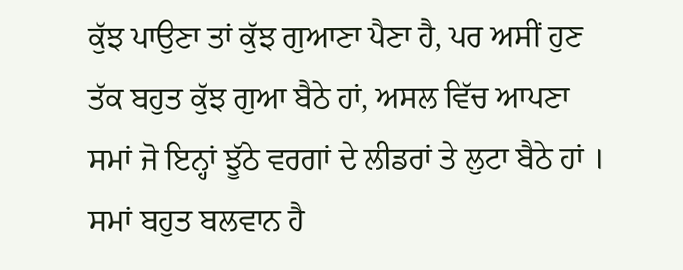ਕੁੱਝ ਪਾਉਣਾ ਤਾਂ ਕੁੱਝ ਗੁਆਣਾ ਪੈਣਾ ਹੈ, ਪਰ ਅਸੀਂ ਹੁਣ ਤੱਕ ਬਹੁਤ ਕੁੱਝ ਗੁਆ ਬੈਠੇ ਹਾਂ, ਅਸਲ ਵਿੱਚ ਆਪਣਾ ਸਮਾਂ ਜੋ ਇਨ੍ਹਾਂ ਝੂੱਠੇ ਵਰਗਾਂ ਦੇ ਲੀਡਰਾਂ ਤੇ ਲੁਟਾ ਬੈਠੇ ਹਾਂ । ਸਮਾਂ ਬਹੁਤ ਬਲਵਾਨ ਹੈ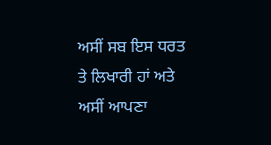ਅਸੀਂ ਸਬ ਇਸ ਧਰਤ ਤੇ ਲਿਖਾਰੀ ਹਾਂ ਅਤੇ ਅਸੀਂ ਆਪਣਾ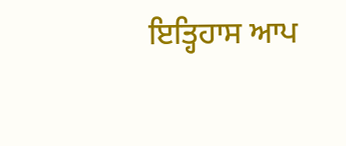ਇਤ੍ਹਿਹਾਸ ਆਪ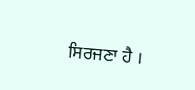ਸਿਰਜਣਾ ਹੈ ।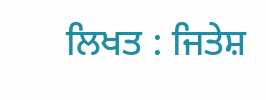ਲਿਖਤ : ਜਿਤੇਸ਼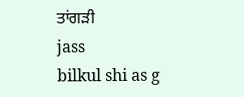ਤਾਂਗੜੀ
jass
bilkul shi as g